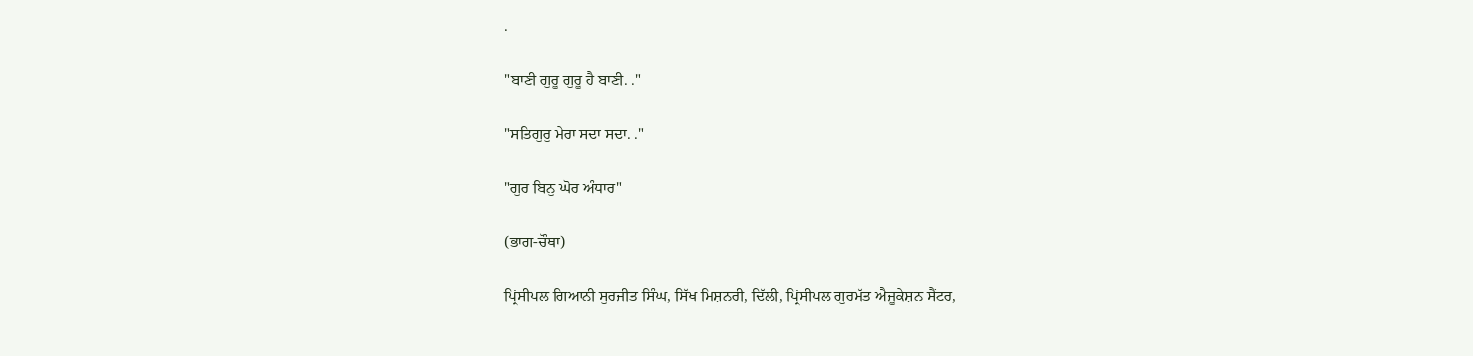.

"ਬਾਣੀ ਗੁਰੂ ਗੁਰੂ ਹੈ ਬਾਣੀ. ."

"ਸਤਿਗੁਰੁ ਮੇਰਾ ਸਦਾ ਸਦਾ. ."

"ਗੁਰ ਬਿਨੁ ਘੋਰ ਅੰਧਾਰ"

(ਭਾਗ-ਚੌਥਾ)

ਪ੍ਰਿਂਸੀਪਲ ਗਿਆਨੀ ਸੁਰਜੀਤ ਸਿੰਘ, ਸਿੱਖ ਮਿਸ਼ਨਰੀ, ਦਿੱਲੀ, ਪ੍ਰਿਂਸੀਪਲ ਗੁਰਮੱਤ ਐਜੂਕੇਸ਼ਨ ਸੈਂਟਰ,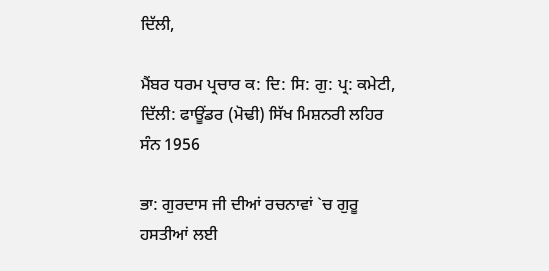ਦਿੱਲੀ,

ਮੈਂਬਰ ਧਰਮ ਪ੍ਰਚਾਰ ਕ: ਦਿ: ਸਿ: ਗੁ: ਪ੍ਰ: ਕਮੇਟੀ, ਦਿੱਲੀ: ਫਾਊਂਡਰ (ਮੋਢੀ) ਸਿੱਖ ਮਿਸ਼ਨਰੀ ਲਹਿਰ ਸੰਨ 1956

ਭਾ: ਗੁਰਦਾਸ ਜੀ ਦੀਆਂ ਰਚਨਾਵਾਂ `ਚ ਗੁਰੂ ਹਸਤੀਆਂ ਲਈ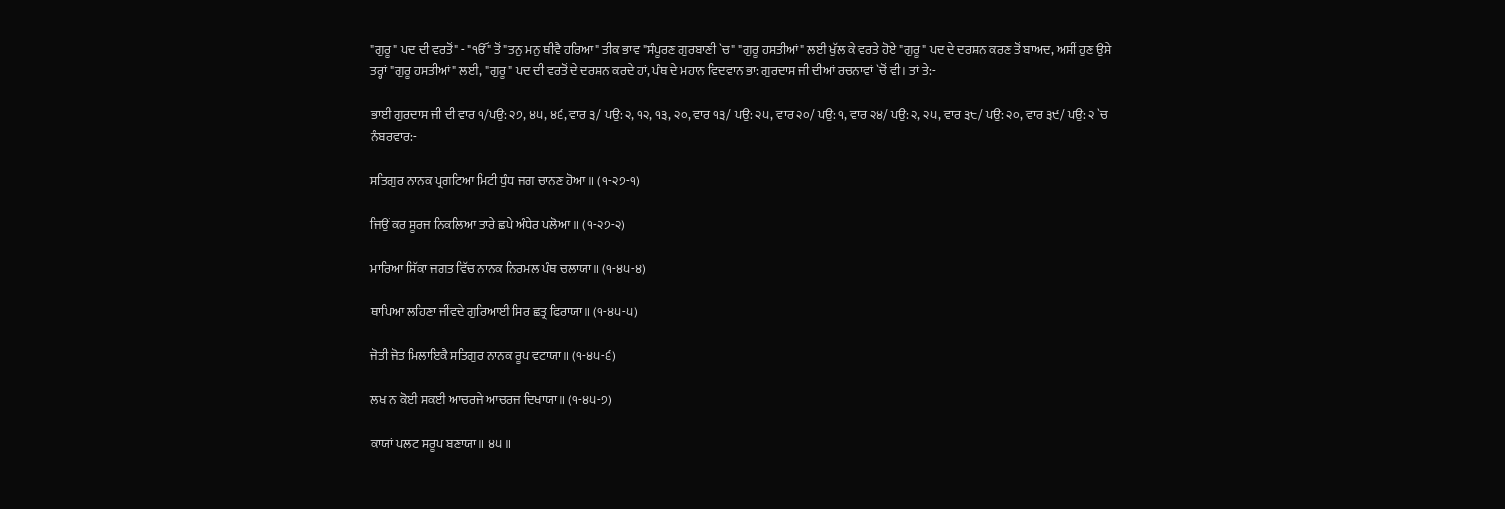"ਗੁਰੂ" ਪਦ ਦੀ ਵਰਤੋਂ" - "ੴ" ਤੋਂ "ਤਨੁ ਮਨੁ ਥੀਵੈ ਹਰਿਆ" ਤੀਕ ਭਾਵ "ਸੰਪੂਰਣ ਗੁਰਬਾਣੀ `ਚ" "ਗੁਰੂ ਹਸਤੀਆਂ" ਲਈ ਖੁੱਲ ਕੇ ਵਰਤੇ ਹੋਏ "ਗੁਰੂ" ਪਦ ਦੇ ਦਰਸ਼ਨ ਕਰਣ ਤੋਂ ਬਾਅਦ, ਅਸੀਂ ਹੁਣ ਉਸੇ ਤਰ੍ਹਾਂ "ਗੁਰੂ ਹਸਤੀਆਂ" ਲਈ, "ਗੁਰੂ" ਪਦ ਦੀ ਵਰਤੋਂ ਦੇ ਦਰਸ਼ਨ ਕਰਦੇ ਹਾਂ, ਪੰਥ ਦੇ ਮਹਾਨ ਵਿਦਵਾਨ ਭਾ: ਗੁਰਦਾਸ ਜੀ ਦੀਆਂ ਰਚਨਾਵਾਂ `ਚੋਂ ਵੀ। ਤਾਂ ਤੇ:-

ਭਾਈ ਗੁਰਦਾਸ ਜੀ ਦੀ ਵਾਰ ੧/ਪਉ: ੨੭, ੪੫, ੪੬, ਵਾਰ ੩/ ਪਉ: ੨, ੧੨, ੧੩, ੨੦, ਵਾਰ ੧੩/ ਪਉ: ੨੫, ਵਾਰ ੨੦/ ਪਉ: ੧, ਵਾਰ ੨੪/ ਪਉ: ੨, ੨੫, ਵਾਰ ੩੮/ ਪਉ: ੨੦, ਵਾਰ ੩੯/ ਪਉ: ੨ `ਚ ਨੰਬਰਵਾਰ:-

ਸਤਿਗੁਰ ਨਾਨਕ ਪ੍ਰਗਟਿਆ ਮਿਟੀ ਧੁੰਧ ਜਗ ਚਾਨਣ ਹੋਆ॥ (੧-੨੭-੧)

ਜਿਉਂ ਕਰ ਸੂਰਜ ਨਿਕਲਿਆ ਤਾਰੇ ਛਪੇ ਅੰਧੇਰ ਪਲੋਆ॥ (੧-੨੭-੨)

ਮਾਰਿਆ ਸਿੱਕਾ ਜਗਤ ਵਿੱਚ ਨਾਨਕ ਨਿਰਮਲ ਪੰਥ ਚਲਾਯਾ॥ (੧-੪੫-੪)

ਥਾਪਿਆ ਲਹਿਣਾ ਜੀਂਵਦੇ ਗੁਰਿਆਈ ਸਿਰ ਛਤ੍ਰ ਫਿਰਾਯਾ॥ (੧-੪੫-੫)

ਜੋਤੀ ਜੋਤ ਮਿਲਾਇਕੈ ਸਤਿਗੁਰ ਨਾਨਕ ਰੂਪ ਵਟਾਯਾ॥ (੧-੪੫-੬)

ਲਖ ਨ ਕੋਈ ਸਕਈ ਆਚਰਜੇ ਆਚਰਜ ਦਿਖਾਯਾ॥ (੧-੪੫-੭)

ਕਾਯਾਂ ਪਲਟ ਸਰੂਪ ਬਣਾਯਾ॥ ੪੫॥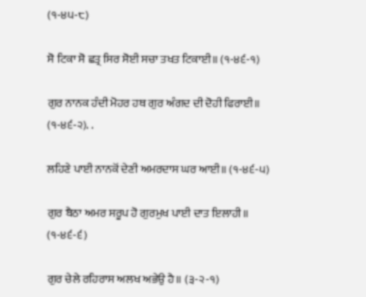(੧-੪੫-੮)

ਸੋ ਟਿਕਾ ਸੋ ਛਤ੍ਰ ਸਿਰ ਸੋਈ ਸਚਾ ਤਖਤ ਟਿਕਾਈ॥ (੧-੪੬-੧)

ਗੁਰ ਨਾਨਕ ਹੰਦੀ ਮੋਹਰ ਹਥ ਗੁਰ ਅੰਗਦ ਦੀ ਦੋਹੀ ਫਿਰਾਈ॥ (੧-੪੬-੨). .

ਲਹਿਣੇ ਪਾਈ ਨਾਨਕੋਂ ਦੇਣੀ ਅਮਰਦਾਸ ਘਰ ਆਈ॥ (੧-੪੬-੫)

ਗੁਰ ਬੈਠਾ ਅਮਰ ਸਰੂਪ ਹੋ ਗੁਰਮੁਖ ਪਾਈ ਦਾਤ ਇਲਾਹੀ॥ (੧-੪੬-੬)

ਗੁਰ ਚੇਲੇ ਰਹਿਰਾਸ ਅਲਖ ਅਭੇਉ ਹੈ॥ (੩-੨-੧)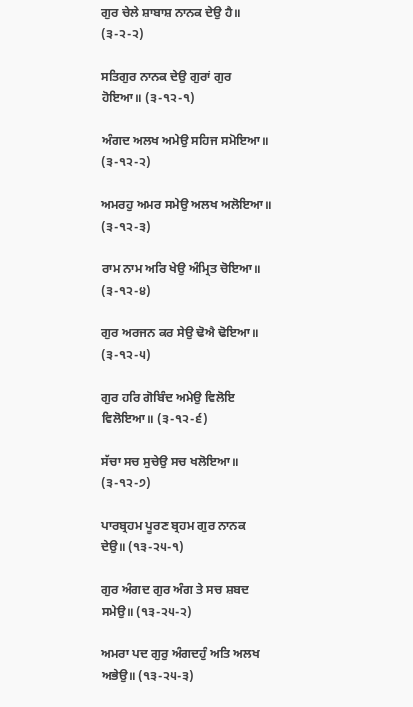ਗੁਰ ਚੇਲੇ ਸ਼ਾਬਾਸ਼ ਨਾਨਕ ਦੇਉ ਹੈ॥ (੩-੨-੨)

ਸਤਿਗੁਰ ਨਾਨਕ ਦੇਉ ਗੁਰਾਂ ਗੁਰ ਹੋਇਆ॥ (੩-੧੨-੧)

ਅੰਗਦ ਅਲਖ ਅਮੇਉ ਸਹਿਜ ਸਮੋਇਆ॥ (੩-੧੨-੨)

ਅਮਰਹੁ ਅਮਰ ਸਮੇਉ ਅਲਖ ਅਲੋਇਆ॥ (੩-੧੨-੩)

ਰਾਮ ਨਾਮ ਅਰਿ ਖੇਉ ਅੰਮ੍ਰਿਤ ਚੋਇਆ॥ (੩-੧੨-੪)

ਗੁਰ ਅਰਜਨ ਕਰ ਸੇਉ ਢੋਐ ਢੋਇਆ॥ (੩-੧੨-੫)

ਗੁਰ ਹਰਿ ਗੋਬਿੰਦ ਅਮੇਉ ਵਿਲੋਇ ਵਿਲੋਇਆ॥ (੩-੧੨-੬)

ਸੱਚਾ ਸਚ ਸੁਚੇਉ ਸਚ ਖਲੋਇਆ॥ (੩-੧੨-੭)

ਪਾਰਬ੍ਰਹਮ ਪੂਰਣ ਬ੍ਰਹਮ ਗੁਰ ਨਾਨਕ ਦੇਉ॥ (੧੩-੨੫-੧)

ਗੁਰ ਅੰਗਦ ਗੁਰ ਅੰਗ ਤੇ ਸਚ ਸ਼ਬਦ ਸਮੇਉ॥ (੧੩-੨੫-੨)

ਅਮਰਾ ਪਦ ਗੁਰੁ ਅੰਗਦਹੁੰ ਅਤਿ ਅਲਖ ਅਭੇਉ॥ (੧੩-੨੫-੩)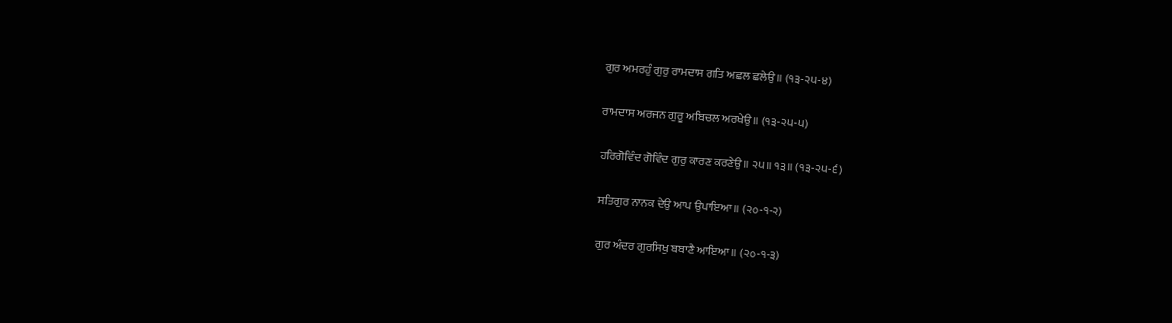ਗੁਰ ਅਮਰਹੁੰ ਗੁਰੁ ਰਾਮਦਾਸ ਗਤਿ ਅਛਲ ਛਲੇਉ॥ (੧੩-੨੫-੪)

ਰਾਮਦਾਸ ਅਰਜਨ ਗੁਰੂ ਅਬਿਚਲ ਅਰਖੇਉ॥ (੧੩-੨੫-੫)

ਹਰਿਗੋਵਿੰਦ ਗੋਵਿੰਦ ਗੁਰੁ ਕਾਰਣ ਕਰਣੇਉ॥ ੨੫॥ ੧੩॥ (੧੩-੨੫-੬)

ਸਤਿਗੁਰ ਨਾਨਕ ਦੇਉ ਆਪ ਉਪਾਇਆ॥ (੨੦-੧-੨)

ਗੁਰ ਅੰਦਰ ਗੁਰਸਿਖੁ ਬਬਾਣੈ ਆਇਆ॥ (੨੦-੧-੩)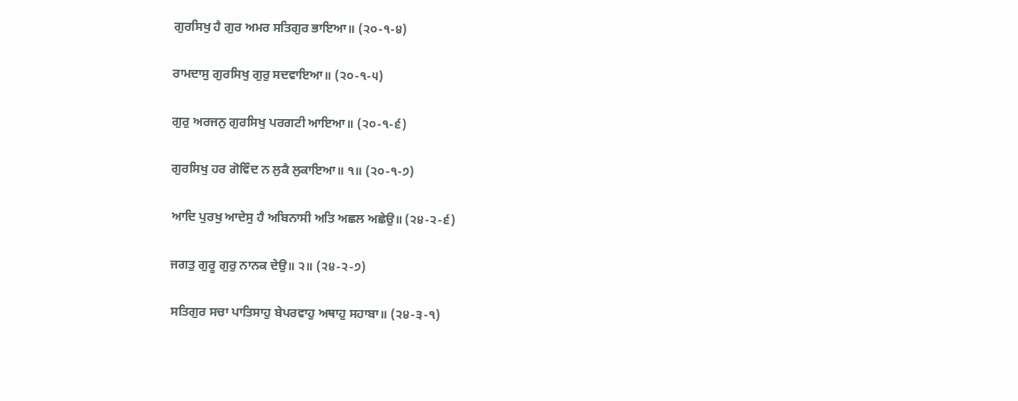ਗੁਰਸਿਖੁ ਹੈ ਗੁਰ ਅਮਰ ਸਤਿਗੁਰ ਭਾਇਆ॥ (੨੦-੧-੪)

ਰਾਮਦਾਸੁ ਗੁਰਸਿਖੁ ਗੁਰੁ ਸਦਵਾਇਆ॥ (੨੦-੧-੫)

ਗੁਰੁ ਅਰਜਨੁ ਗੁਰਸਿਖੁ ਪਰਗਟੀ ਆਇਆ॥ (੨੦-੧-੬)

ਗੁਰਸਿਖੁ ਹਰ ਗੋਵਿੰਦ ਨ ਲੁਕੈ ਲੁਕਾਇਆ॥ ੧॥ (੨੦-੧-੭)

ਆਦਿ ਪੁਰਖੁ ਆਦੇਸੁ ਹੈ ਅਬਿਨਾਸੀ ਅਤਿ ਅਛਲ ਅਛੇਉ॥ (੨੪-੨-੬)

ਜਗਤੁ ਗੁਰੂ ਗੁਰੁ ਨਾਨਕ ਦੇਉ॥ ੨॥ (੨੪-੨-੭)

ਸਤਿਗੁਰ ਸਚਾ ਪਾਤਿਸਾਹੁ ਬੇਪਰਵਾਹੁ ਅਥਾਹੁ ਸਹਾਬਾ॥ (੨੪-੩-੧)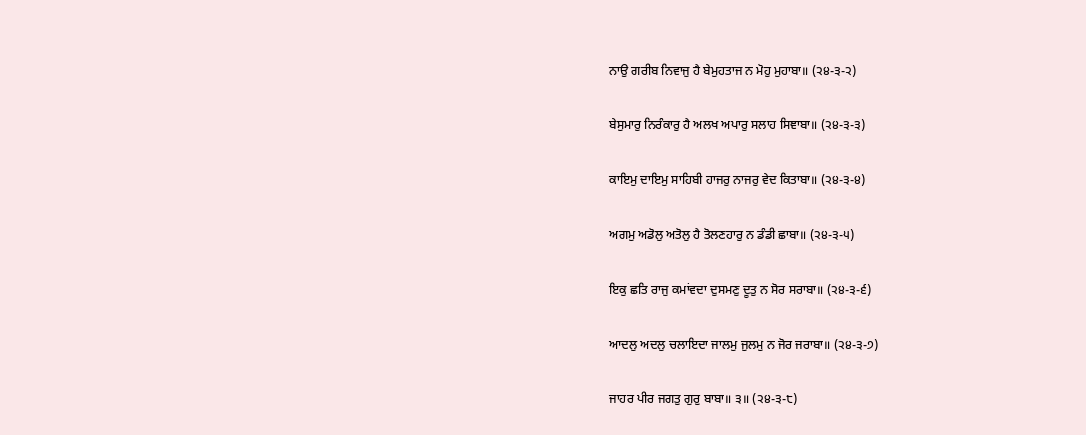ਨਾਉ ਗਰੀਬ ਨਿਵਾਜੁ ਹੈ ਬੇਮੁਹਤਾਜ ਨ ਮੋਹੁ ਮੁਹਾਬਾ॥ (੨੪-੩-੨)

ਬੇਸੁਮਾਰੁ ਨਿਰੰਕਾਰੁ ਹੈ ਅਲਖ ਅਪਾਰੁ ਸਲਾਹ ਸਿਞਾਬਾ॥ (੨੪-੩-੩)

ਕਾਇਮੁ ਦਾਇਮੁ ਸਾਹਿਬੀ ਹਾਜਰੁ ਨਾਜਰੁ ਵੇਦ ਕਿਤਾਬਾ॥ (੨੪-੩-੪)

ਅਗਮੁ ਅਡੋਲੁ ਅਤੋਲੁ ਹੈ ਤੋਲਣਹਾਰੁ ਨ ਡੰਡੀ ਛਾਬਾ॥ (੨੪-੩-੫)

ਇਕੁ ਛਤਿ ਰਾਜੁ ਕਮਾਂਵਦਾ ਦੁਸਮਣੁ ਦੂਤੁ ਨ ਸੋਰ ਸਰਾਬਾ॥ (੨੪-੩-੬)

ਆਦਲੁ ਅਦਲੁ ਚਲਾਇਦਾ ਜਾਲਮੁ ਜੁਲਮੁ ਨ ਜੋਰ ਜਰਾਬਾ॥ (੨੪-੩-੭)

ਜਾਹਰ ਪੀਰ ਜਗਤੁ ਗੁਰੁ ਬਾਬਾ॥ ੩॥ (੨੪-੩-੮)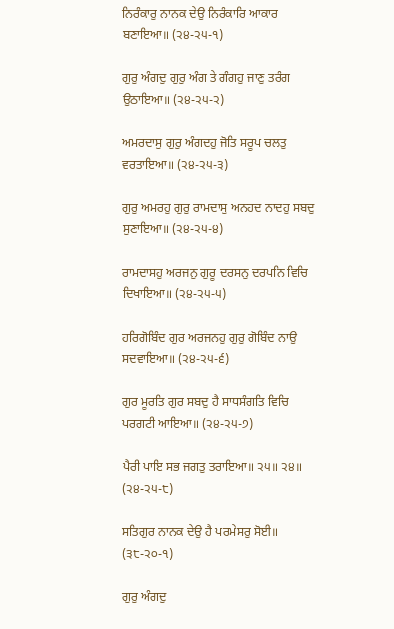ਨਿਰੰਕਾਰੁ ਨਾਨਕ ਦੇਉ ਨਿਰੰਕਾਰਿ ਆਕਾਰ ਬਣਾਇਆ॥ (੨੪-੨੫-੧)

ਗੁਰੁ ਅੰਗਦੁ ਗੁਰੁ ਅੰਗ ਤੇ ਗੰਗਹੁ ਜਾਣੁ ਤਰੰਗ ਉਠਾਇਆ॥ (੨੪-੨੫-੨)

ਅਮਰਦਾਸੁ ਗੁਰੁ ਅੰਗਦਹੁ ਜੋਤਿ ਸਰੂਪ ਚਲਤੁ ਵਰਤਾਇਆ॥ (੨੪-੨੫-੩)

ਗੁਰੁ ਅਮਰਹੁ ਗੁਰੁ ਰਾਮਦਾਸੁ ਅਨਹਦ ਨਾਦਹੁ ਸਬਦੁ ਸੁਣਾਇਆ॥ (੨੪-੨੫-੪)

ਰਾਮਦਾਸਹੁ ਅਰਜਨੁ ਗੁਰੂ ਦਰਸਨੁ ਦਰਪਨਿ ਵਿਚਿ ਦਿਖਾਇਆ॥ (੨੪-੨੫-੫)

ਹਰਿਗੋਬਿੰਦ ਗੁਰ ਅਰਜਨਹੁ ਗੁਰੁ ਗੋਬਿੰਦ ਨਾਉ ਸਦਵਾਇਆ॥ (੨੪-੨੫-੬)

ਗੁਰ ਮੂਰਤਿ ਗੁਰ ਸਬਦੁ ਹੈ ਸਾਧਸੰਗਤਿ ਵਿਚਿ ਪਰਗਟੀ ਆਇਆ॥ (੨੪-੨੫-੭)

ਪੈਰੀ ਪਾਇ ਸਭ ਜਗਤੁ ਤਰਾਇਆ॥ ੨੫॥ ੨੪॥ (੨੪-੨੫-੮)

ਸਤਿਗੁਰ ਨਾਨਕ ਦੇਉ ਹੈ ਪਰਮੇਸਰੁ ਸੋਈ॥ (੩੮-੨੦-੧)

ਗੁਰੁ ਅੰਗਦੁ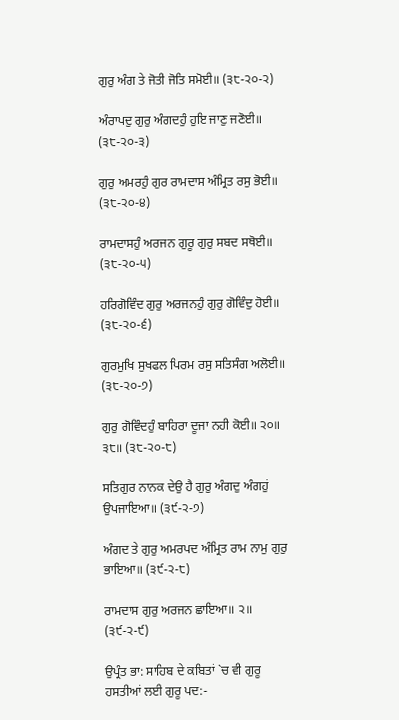ਗੁਰੁ ਅੰਗ ਤੇ ਜੋਤੀ ਜੋਤਿ ਸਮੋਈ॥ (੩੮-੨੦-੨)

ਅੰਰਾਪਦੁ ਗੁਰੁ ਅੰਗਦਹੁੰ ਹੁਇ ਜਾਣੁ ਜਣੋਈ॥ (੩੮-੨੦-੩)

ਗੁਰੁ ਅਮਰਹੁੰ ਗੁਰ ਰਾਮਦਾਸ ਅੰਮ੍ਰਿਤ ਰਸੁ ਭੋਈ॥ (੩੮-੨੦-੪)

ਰਾਮਦਾਸਹੁੰ ਅਰਜਨ ਗੁਰੂ ਗੁਰੁ ਸਬਦ ਸਥੋਈ॥ (੩੮-੨੦-੫)

ਹਰਿਗੋਵਿੰਦ ਗੁਰੁ ਅਰਜਨਹੁੰ ਗੁਰੁ ਗੋਵਿੰਦੁ ਹੋਈ॥ (੩੮-੨੦-੬)

ਗੁਰਮੁਖਿ ਸੁਖਫਲ ਪਿਰਮ ਰਸੁ ਸਤਿਸੰਗ ਅਲੋਈ॥ (੩੮-੨੦-੭)

ਗੁਰੁ ਗੋਵਿੰਦਹੁੰ ਬਾਹਿਰਾ ਦੂਜਾ ਨਹੀ ਕੋਈ॥ ੨੦॥ ੩੮॥ (੩੮-੨੦-੮)

ਸਤਿਗੁਰ ਨਾਨਕ ਦੇਉ ਹੈ ਗੁਰੁ ਅੰਗਦੁ ਅੰਗਹੁਂ ਉਪਜਾਇਆ॥ (੩੯-੨-੭)

ਅੰਗਦ ਤੇ ਗੁਰੁ ਅਮਰਪਦ ਅੰਮ੍ਰਿਤ ਰਾਮ ਨਾਮੁ ਗੁਰੁ ਭਾਇਆ॥ (੩੯-੨-੮)

ਰਾਮਦਾਸ ਗੁਰੁ ਅਰਜਨ ਛਾਇਆ॥ ੨॥ (੩੯-੨-੯)

ਉਪ੍ਰੰਤ ਭਾ: ਸਾਹਿਬ ਦੇ ਕਬਿਤਾਂ `ਚ ਵੀ ਗੁਰੂ ਹਸਤੀਆਂ ਲਈ ਗੁਰੂ ਪਦ:-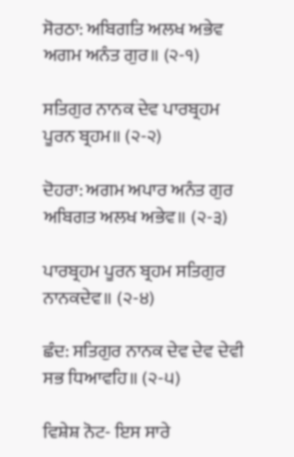ਸੋਰਠਾ: ਅਬਿਗਤਿ ਅਲਖ ਅਭੇਵ ਅਗਮ ਅਨੰਤ ਗੁਰ॥ (੨-੧)

ਸਤਿਗੁਰ ਨਾਨਕ ਦੇਵ ਪਾਰਬ੍ਰਹਮ ਪੂਰਨ ਬ੍ਰਹਮ॥ (੨-੨)

ਦੋਹਰਾ: ਅਗਮ ਅਪਾਰ ਅਨੰਤ ਗੁਰ ਅਬਿਗਤ ਅਲਖ ਅਭੇਵ॥ (੨-੩)

ਪਾਰਬ੍ਰਹਮ ਪੂਰਨ ਬ੍ਰਹਮ ਸਤਿਗੁਰ ਨਾਨਕਦੇਵ॥ (੨-੪)

ਛੰਦ: ਸਤਿਗੁਰ ਨਾਨਕ ਦੇਵ ਦੇਵ ਦੇਵੀ ਸਭ ਧਿਆਵਹਿ॥ (੨-੫)

ਵਿਸ਼ੇਸ਼ ਨੋਟ- ਇਸ ਸਾਰੇ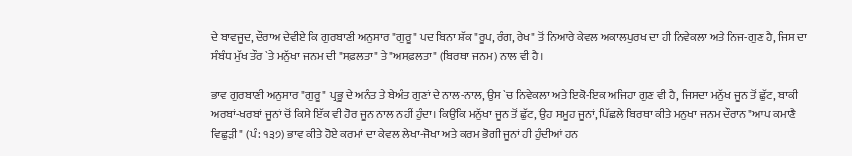ਦੇ ਬਾਵਜੂਦ, ਦੌਰਾਅ ਦੇਵੀਏ ਕਿ ਗੁਰਬਾਣੀ ਅਨੁਸਾਰ "ਗੁਰੂ" ਪਦ ਬਿਨਾ ਸ਼ੱਕ "ਰੂਪ, ਰੰਗ, ਰੇਖ" ਤੋਂ ਨਿਆਰੇ ਕੇਵਲ ਅਕਾਲਪੁਰਖ ਦਾ ਹੀ ਨਿਵੇਕਲਾ ਅਤੇ ਨਿਜ-ਗੁਣ ਹੈ, ਜਿਸ ਦਾ ਸੰਬੰਧ ਮੁੱਖ ਤੌਰ `ਤੇ ਮਨੁੱਖਾ ਜਨਮ ਦੀ "ਸਫ਼ਲਤਾ" ਤੇ "ਅਸਫ਼ਲਤਾ" (ਬਿਰਥਾ ਜਨਮ) ਨਾਲ ਵੀ ਹੈ।

ਭਾਵ ਗੁਰਬਾਣੀ ਅਨੁਸਾਰ "ਗੁਰੂ" ਪ੍ਰਭੂ ਦੇ ਅਨੰਤ ਤੇ ਬੇਅੰਤ ਗੁਣਾਂ ਦੇ ਨਾਲ-ਨਾਲ, ਉਸ `ਚ ਨਿਵੇਕਲਾ ਅਤੇ ਇਕੋ-ਇਕ ਅਜਿਹਾ ਗੁਣ ਵੀ ਹੈ, ਜਿਸਦਾ ਮਨੁੱਖ ਜੂਨ ਤੋਂ ਛੁੱਟ, ਬਾਕੀ ਅਰਬਾਂ-ਖਰਬਾਂ ਜੂਨਾਂ ਚੋਂ ਕਿਸੇ ਇੱਕ ਵੀ ਹੋਰ ਜੂਨ ਨਾਲ ਨਹੀਂ ਹੁੰਦਾ। ਕਿਉਂਕਿ ਮਨੁੱਖਾ ਜੂਨ ਤੋਂ ਛੁੱਟ, ਉਹ ਸਮੂਹ ਜੂਨਾਂ, ਪਿੱਛਲੇ ਬਿਰਥਾ ਕੀਤੇ ਮਨੁਖਾ ਜਨਮ ਦੌਰਾਨ "ਆਪ ਕਮਾਣੈ ਵਿਛੁੜੀ" (ਪੰ: ੧੩੭) ਭਾਵ ਕੀਤੇ ਹੋਏ ਕਰਮਾਂ ਦਾ ਕੇਵਲ ਲੇਖਾ-ਜੋਖਾ ਅਤੇ ਕਰਮ ਭੋਗੀ ਜੂਨਾਂ ਹੀ ਹੁੰਦੀਆਂ ਹਨ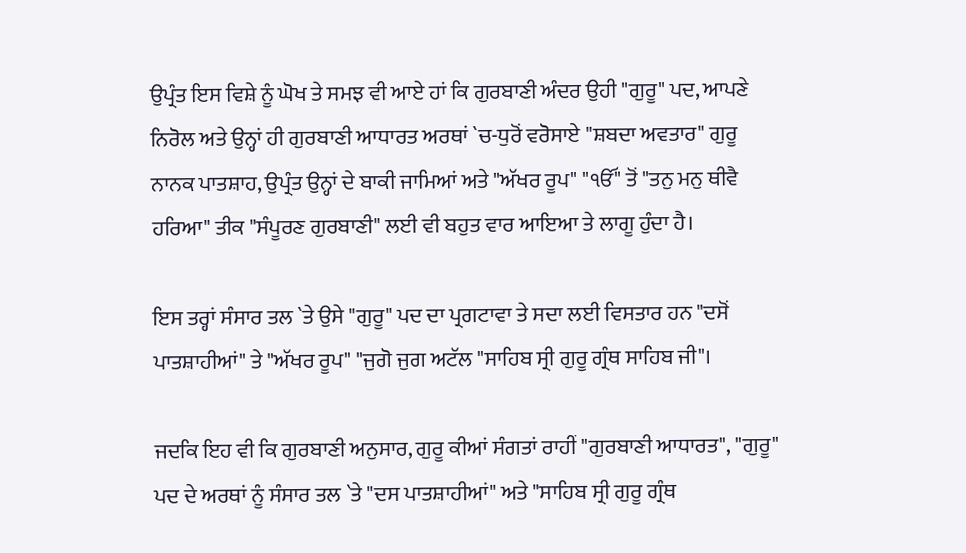ਉਪ੍ਰੰਤ ਇਸ ਵਿਸ਼ੇ ਨੂੰ ਘੋਖ ਤੇ ਸਮਝ ਵੀ ਆਏ ਹਾਂ ਕਿ ਗੁਰਬਾਣੀ ਅੰਦਰ ਉਹੀ "ਗੁਰੂ" ਪਦ, ਆਪਣੇ ਨਿਰੋਲ ਅਤੇ ਉਨ੍ਹਾਂ ਹੀ ਗੁਰਬਾਣੀ ਆਧਾਰਤ ਅਰਥਾਂ `ਚ-ਧੁਰੋਂ ਵਰੋਸਾਏ "ਸ਼ਬਦਾ ਅਵਤਾਰ" ਗੁਰੂ ਨਾਨਕ ਪਾਤਸ਼ਾਹ, ਉਪ੍ਰੰਤ ਉਨ੍ਹਾਂ ਦੇ ਬਾਕੀ ਜਾਮਿਆਂ ਅਤੇ "ਅੱਖਰ ਰੂਪ" "ੴ" ਤੋਂ "ਤਨੁ ਮਨੁ ਥੀਵੈ ਹਰਿਆ" ਤੀਕ "ਸੰਪੂਰਣ ਗੁਰਬਾਣੀ" ਲਈ ਵੀ ਬਹੁਤ ਵਾਰ ਆਇਆ ਤੇ ਲਾਗੂ ਹੁੰਦਾ ਹੈ।

ਇਸ ਤਰ੍ਹਾਂ ਸੰਸਾਰ ਤਲ `ਤੇ ਉਸੇ "ਗੁਰੂ" ਪਦ ਦਾ ਪ੍ਰਗਟਾਵਾ ਤੇ ਸਦਾ ਲਈ ਵਿਸਤਾਰ ਹਨ "ਦਸੋਂ ਪਾਤਸ਼ਾਹੀਆਂ" ਤੇ "ਅੱਖਰ ਰੂਪ" "ਜੁਗੋ ਜੁਗ ਅਟੱਲ "ਸਾਹਿਬ ਸ੍ਰੀ ਗੁਰੂ ਗ੍ਰੰਥ ਸਾਹਿਬ ਜੀ"।

ਜਦਕਿ ਇਹ ਵੀ ਕਿ ਗੁਰਬਾਣੀ ਅਨੁਸਾਰ, ਗੁਰੂ ਕੀਆਂ ਸੰਗਤਾਂ ਰਾਹੀਂ "ਗੁਰਬਾਣੀ ਆਧਾਰਤ", "ਗੁਰੂ" ਪਦ ਦੇ ਅਰਥਾਂ ਨੂੰ ਸੰਸਾਰ ਤਲ `ਤੇ "ਦਸ ਪਾਤਸ਼ਾਹੀਆਂ" ਅਤੇ "ਸਾਹਿਬ ਸ੍ਰੀ ਗੁਰੂ ਗ੍ਰੰਥ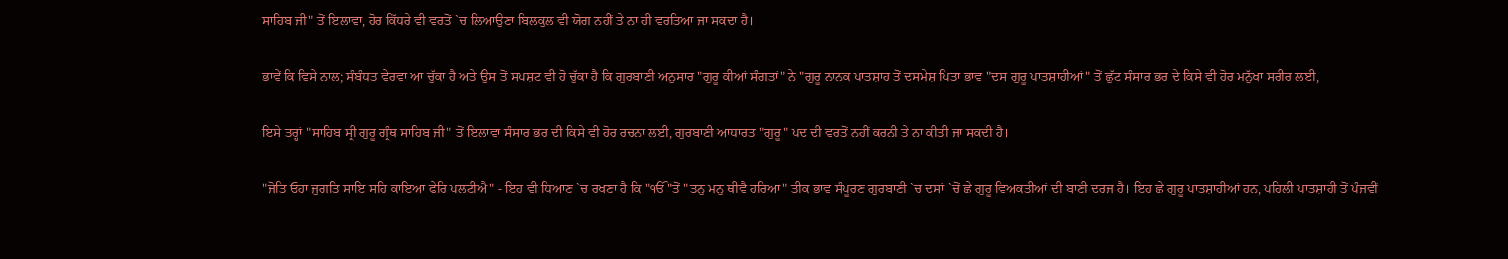ਸਾਹਿਬ ਜੀ" ਤੋਂ ਇਲਾਵਾ, ਹੋਰ ਕਿੱਧਰੇ ਵੀ ਵਰਤੋਂ `ਚ ਲਿਆਉਣਾ ਬਿਲਕੁਲ ਵੀ ਯੋਗ ਨਹੀਂ ਤੇ ਨਾ ਹੀ ਵਰਤਿਆ ਜਾ ਸਕਦਾ ਹੈ।

ਭਾਵੇਂ ਕਿ ਵਿਸੇ ਨਾਲ; ਸੰਬੰਧਤ ਵੇਰਵਾ ਆ ਚੁੱਕਾ ਹੈ ਅਤੇ ਉਸ ਤੋਂ ਸਪਸ਼ਟ ਵੀ ਹੋ ਚੁੱਕਾ ਹੈ ਕਿ ਗੁਰਬਾਣੀ ਅਨੁਸਾਰ "ਗੁਰੂ ਕੀਆਂ ਸੰਗਤਾਂ" ਨੇ "ਗੁਰੂ ਨਾਨਕ ਪਾਤਸ਼ਾਹ ਤੋਂ ਦਸਮੇਸ਼ ਪਿਤਾ ਭਾਵ "ਦਸ ਗੁਰੂ ਪਾਤਸ਼ਾਹੀਆਂ" ਤੋਂ ਛੁੱਟ ਸੰਸਾਰ ਭਰ ਦੇ ਕਿਸੇ ਵੀ ਹੋਰ ਮਨੁੱਖਾ ਸਰੀਰ ਲਈ,

ਇਸੇ ਤਰ੍ਹਾਂ "ਸਾਹਿਬ ਸ੍ਰੀ ਗੁਰੂ ਗ੍ਰੰਥ ਸਾਹਿਬ ਜੀ" ਤੋਂ ਇਲਾਵਾ ਸੰਸਾਰ ਭਰ ਦੀ ਕਿਸੇ ਵੀ ਹੋਰ ਰਚਨਾ ਲਈ, ਗੁਰਬਾਣੀ ਆਧਾਰਤ "ਗੁਰੂ" ਪਦ ਦੀ ਵਰਤੋਂ ਨਹੀਂ ਕਰਨੀ ਤੇ ਨਾ ਕੀਤੀ ਜਾ ਸਕਦੀ ਹੈ।

"ਜੋਤਿ ਓਹਾ ਜੁਗਤਿ ਸਾਇ ਸਹਿ ਕਾਇਆ ਫੇਰਿ ਪਲਟੀਐ" - ਇਹ ਵੀ ਧਿਆਣ `ਚ ਰਖਣਾ ਹੈ ਕਿ "ੴ "ਤੋਂ "ਤਨੁ ਮਨੁ ਥੀਵੈ ਹਰਿਆ" ਤੀਕ ਭਾਵ ਸੰਪੂਰਣ ਗੁਰਬਾਣੀ `ਚ ਦਸਾਂ `ਚੋਂ ਛੇ ਗੁਰੂ ਵਿਅਕਤੀਆਂ ਦੀ ਬਾਣੀ ਦਰਜ ਹੈ। ਇਹ ਛੇ ਗੁਰੂ ਪਾਤਸ਼ਾਹੀਆਂ ਹਨ, ਪਹਿਲੀ ਪਾਤਸ਼ਾਹੀ ਤੋਂ ਪੰਜਵੀਂ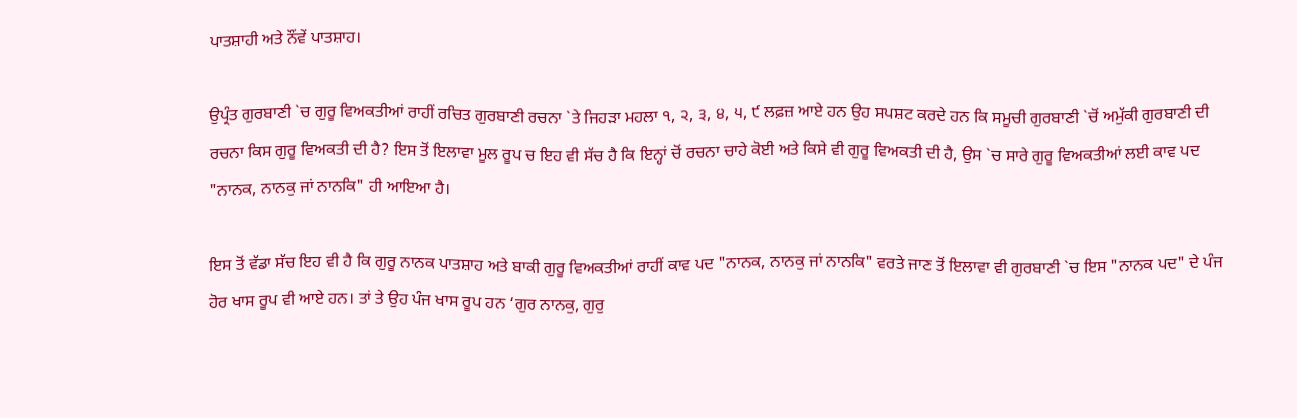ਪਾਤਸ਼ਾਹੀ ਅਤੇ ਨੌਂਵੇਂ ਪਾਤਸ਼ਾਹ।

ਉਪ੍ਰੰਤ ਗੁਰਬਾਣੀ `ਚ ਗੁਰੂ ਵਿਅਕਤੀਆਂ ਰਾਹੀਂ ਰਚਿਤ ਗੁਰਬਾਣੀ ਰਚਨਾ `ਤੇ ਜਿਹੜਾ ਮਹਲਾ ੧, ੨, ੩, ੪, ੫, ੯ ਲਫ਼ਜ਼ ਆਏ ਹਨ ਉਹ ਸਪਸ਼ਟ ਕਰਦੇ ਹਨ ਕਿ ਸਮੂਚੀ ਗੁਰਬਾਣੀ `ਚੋਂ ਅਮੁੱਕੀ ਗੁਰਬਾਣੀ ਦੀ ਰਚਨਾ ਕਿਸ ਗੁਰੂ ਵਿਅਕਤੀ ਦੀ ਹੈ? ਇਸ ਤੋਂ ਇਲਾਵਾ ਮੂਲ ਰੂਪ ਚ ਇਹ ਵੀ ਸੱਚ ਹੈ ਕਿ ਇਨ੍ਹਾਂ ਚੋਂ ਰਚਨਾ ਚਾਹੇ ਕੋਈ ਅਤੇ ਕਿਸੇ ਵੀ ਗੁਰੂ ਵਿਅਕਤੀ ਦੀ ਹੈ, ਉਸ `ਚ ਸਾਰੇ ਗੁਰੂ ਵਿਅਕਤੀਆਂ ਲਈ ਕਾਵ ਪਦ "ਨਾਨਕ, ਨਾਨਕੁ ਜਾਂ ਨਾਨਕਿ" ਹੀ ਆਇਆ ਹੈ।

ਇਸ ਤੋਂ ਵੱਡਾ ਸੱਚ ਇਹ ਵੀ ਹੈ ਕਿ ਗੁਰੂ ਨਾਨਕ ਪਾਤਸ਼ਾਹ ਅਤੇ ਬਾਕੀ ਗੁਰੂ ਵਿਅਕਤੀਆਂ ਰਾਹੀਂ ਕਾਵ ਪਦ "ਨਾਨਕ, ਨਾਨਕੁ ਜਾਂ ਨਾਨਕਿ" ਵਰਤੇ ਜਾਣ ਤੋਂ ਇਲਾਵਾ ਵੀ ਗੁਰਬਾਣੀ `ਚ ਇਸ "ਨਾਨਕ ਪਦ" ਦੇ ਪੰਜ ਹੋਰ ਖਾਸ ਰੂਪ ਵੀ ਆਏ ਹਨ। ਤਾਂ ਤੇ ਉਹ ਪੰਜ ਖਾਸ ਰੂਪ ਹਨ ‘ਗੁਰ ਨਾਨਕੁ, ਗੁਰੁ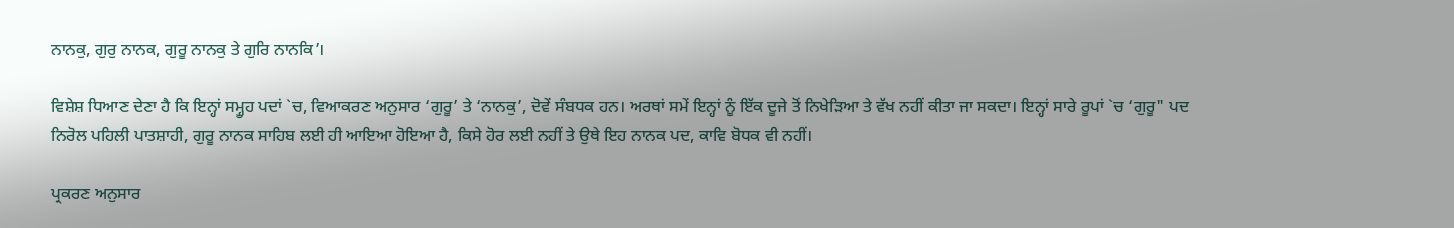ਨਾਨਕੁ, ਗੁਰੁ ਨਾਨਕ, ਗੁਰੂ ਨਾਨਕੁ ਤੇ ਗੁਰਿ ਨਾਨਕਿ’।

ਵਿਸ਼ੇਸ਼ ਧਿਆਣ ਦੇਣਾ ਹੈ ਕਿ ਇਨ੍ਹਾਂ ਸਮ੍ਹੂਹ ਪਦਾਂ `ਚ, ਵਿਆਕਰਣ ਅਨੁਸਾਰ ‘ਗੁਰੂ’ ਤੇ ‘ਨਾਨਕੁ’, ਦੋਵੇਂ ਸੰਬਧਕ ਹਨ। ਅਰਥਾਂ ਸਮੇਂ ਇਨ੍ਹਾਂ ਨੂੰ ਇੱਕ ਦੂਜੇ ਤੋਂ ਨਿਖੇੜਿਆ ਤੇ ਵੱਖ ਨਹੀਂ ਕੀਤਾ ਜਾ ਸਕਦਾ। ਇਨ੍ਹਾਂ ਸਾਰੇ ਰੂਪਾਂ `ਚ ‘ਗੁਰੂ" ਪਦ ਨਿਰੋਲ ਪਹਿਲੀ ਪਾਤਸ਼ਾਹੀ, ਗੁਰੂ ਨਾਨਕ ਸਾਹਿਬ ਲਈ ਹੀ ਆਇਆ ਹੋਇਆ ਹੈ, ਕਿਸੇ ਹੋਰ ਲਈ ਨਹੀਂ ਤੇ ਉਥੇ ਇਹ ਨਾਨਕ ਪਦ, ਕਾਵਿ ਬੋਧਕ ਵੀ ਨਹੀਂ।

ਪ੍ਰਕਰਣ ਅਨੁਸਾਰ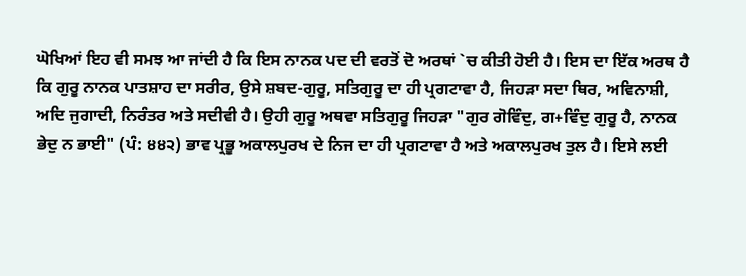ਘੋਖਿਆਂ ਇਹ ਵੀ ਸਮਝ ਆ ਜਾਂਦੀ ਹੈ ਕਿ ਇਸ ਨਾਨਕ ਪਦ ਦੀ ਵਰਤੋਂ ਦੋ ਅਰਥਾਂ `ਚ ਕੀਤੀ ਹੋਈ ਹੈ। ਇਸ ਦਾ ਇੱਕ ਅਰਥ ਹੈ ਕਿ ਗੁਰੂ ਨਾਨਕ ਪਾਤਸ਼ਾਹ ਦਾ ਸਰੀਰ, ਉਸੇ ਸ਼ਬਦ-ਗੁਰੂ, ਸਤਿਗੁਰੂ ਦਾ ਹੀ ਪ੍ਰਗਟਾਵਾ ਹੈ, ਜਿਹੜਾ ਸਦਾ ਥਿਰ, ਅਵਿਨਾਸ਼ੀ, ਅਦਿ ਜੁਗਾਦੀ, ਨਿਰੰਤਰ ਅਤੇ ਸਦੀਵੀ ਹੈ। ਉਹੀ ਗੁਰੂ ਅਥਵਾ ਸਤਿਗੁਰੂ ਜਿਹੜਾ "ਗੁਰ ਗੋਵਿੰਦੁ, ਗ+ਵਿੰਦੁ ਗੁਰੂ ਹੈ, ਨਾਨਕ ਭੇਦੁ ਨ ਭਾਈ" (ਪੰ: ੪੪੨) ਭਾਵ ਪ੍ਰਭੂ ਅਕਾਲਪੁਰਖ ਦੇ ਨਿਜ ਦਾ ਹੀ ਪ੍ਰਗਟਾਵਾ ਹੈ ਅਤੇ ਅਕਾਲਪੁਰਖ ਤੁਲ ਹੈ। ਇਸੇ ਲਈ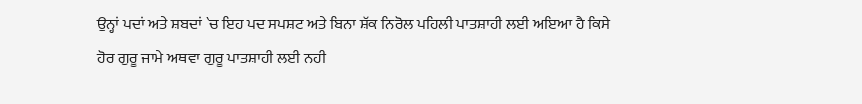ਉਨ੍ਹਾਂ ਪਦਾਂ ਅਤੇ ਸ਼ਬਦਾਂ `ਚ ਇਹ ਪਦ ਸਪਸ਼ਟ ਅਤੇ ਬਿਨਾ ਸ਼ੱਕ ਨਿਰੋਲ ਪਹਿਲੀ ਪਾਤਸ਼ਾਹੀ ਲਈ ਅਇਆ ਹੈ ਕਿਸੇ ਹੋਰ ਗੁਰੂ ਜਾਮੇ ਅਥਵਾ ਗੁਰੂ ਪਾਤਸ਼ਾਹੀ ਲਈ ਨਹੀ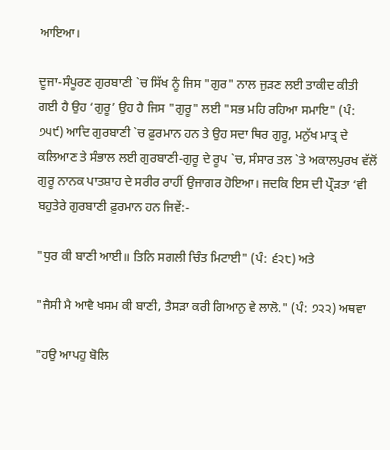ਆਇਆ।

ਦੂਜਾ-ਸੰਪੂਰਣ ਗੁਰਬਾਣੀ `ਚ ਸਿੱਖ ਨੂੰ ਜਿਸ "ਗੁਰ" ਨਾਲ ਜੁੜਣ ਲਈ ਤਾਕੀਦ ਕੀਤੀ ਗਈ ਹੈ ਉਹ ‘ਗੁਰੂ’ ਉਹ ਹੈ ਜਿਸ "ਗੁਰੂ" ਲਈ "ਸਭ ਮਹਿ ਰਹਿਆ ਸਮਾਇ" (ਪੰ: ੭੫੯) ਆਦਿ ਗੁਰਬਾਣੀ `ਚ ਫ਼ੁਰਮਾਨ ਹਨ ਤੇ ਉਹ ਸਦਾ ਥਿਰ ਗੁਰੂ, ਮਨੁੱਖ ਮਾਤ੍ਰ ਦੇ ਕਲਿਆਣ ਤੇ ਸੰਭਾਲ ਲਈ ਗੁਰਬਾਣੀ-ਗੁਰੂ ਦੇ ਰੂਪ `ਚ, ਸੰਸਾਰ ਤਲ `ਤੇ ਅਕਾਲਪੁਰਖ ਵੱਲੋਂ ਗੁਰੂ ਨਾਨਕ ਪਾਤਸ਼ਾਹ ਦੇ ਸਰੀਰ ਰਾਹੀਂ ਉਜਾਗਰ ਹੋਇਆ। ਜਦਕਿ ਇਸ ਦੀ ਪ੍ਰੌੜਤਾ ‘ਵੀ ਬਹੁਤੇਰੇ ਗੁਰਬਾਣੀ ਫ਼ੁਰਮਾਨ ਹਨ ਜਿਵੇਂ:-

"ਧੁਰ ਕੀ ਬਾਣੀ ਆਈ॥ ਤਿਨਿ ਸਗਲੀ ਚਿੰਤ ਮਿਟਾਈ" (ਪੰ: ੬੨੮) ਅਤੇ

"ਜੈਸੀ ਮੈ ਆਵੈ ਖਸਮ ਕੀ ਬਾਣੀ, ਤੈਸੜਾ ਕਰੀ ਗਿਆਨੁ ਵੇ ਲਾਲੋ." (ਪੰ: ੭੨੨) ਅਥਵਾ

"ਹਉ ਆਪਹੁ ਬੋਲਿ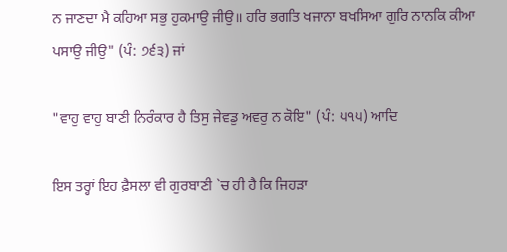ਨ ਜਾਣਦਾ ਮੈ ਕਹਿਆ ਸਭੁ ਹੁਕਮਾਉ ਜੀਉ॥ ਹਰਿ ਭਗਤਿ ਖਜਾਨਾ ਬਖਸਿਆ ਗੁਰਿ ਨਾਨਕਿ ਕੀਆ ਪਸਾਉ ਜੀਉ" (ਪੰ: ੭੬੩) ਜਾਂ

"ਵਾਹੁ ਵਾਹੁ ਬਾਣੀ ਨਿਰੰਕਾਰ ਹੈ ਤਿਸੁ ਜੇਵਡੁ ਅਵਰੁ ਨ ਕੋਇ" (ਪੰ: ੫੧੫) ਆਦਿ

ਇਸ ਤਰ੍ਹਾਂ ਇਹ ਫ਼ੈਸਲਾ ਵੀ ਗੁਰਬਾਣੀ `ਚ ਹੀ ਹੈ ਕਿ ਜਿਹੜਾ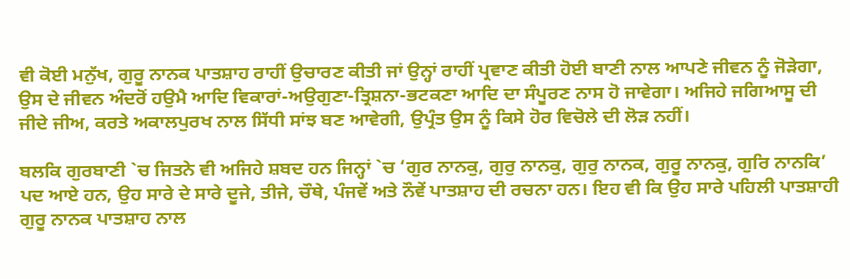ਵੀ ਕੋਈ ਮਨੁੱਖ, ਗੁਰੂ ਨਾਨਕ ਪਾਤਸ਼ਾਹ ਰਾਹੀਂ ਉਚਾਰਣ ਕੀਤੀ ਜਾਂ ਉਨ੍ਹਾਂ ਰਾਹੀਂ ਪ੍ਰਵਾਣ ਕੀਤੀ ਹੋਈ ਬਾਣੀ ਨਾਲ ਆਪਣੇ ਜੀਵਨ ਨੂੰ ਜੋੜੇਗਾ, ਉਸ ਦੇ ਜੀਵਨ ਅੰਦਰੋਂ ਹਉਮੈ ਆਦਿ ਵਿਕਾਰਾਂ-ਅਉਗੁਣਾ-ਤ੍ਰਿਸ਼ਨਾ-ਭਟਕਣਾ ਆਦਿ ਦਾ ਸੰਪੂਰਣ ਨਾਸ ਹੋ ਜਾਵੇਗਾ। ਅਜਿਹੇ ਜਗਿਆਸੂ ਦੀ ਜੀਦੇ ਜੀਅ, ਕਰਤੇ ਅਕਾਲਪੁਰਖ ਨਾਲ ਸਿੱਧੀ ਸਾਂਝ ਬਣ ਆਵੇਗੀ, ਉਪ੍ਰੰਤ ਉਸ ਨੂੰ ਕਿਸੇ ਹੋਰ ਵਿਚੋਲੇ ਦੀ ਲੋੜ ਨਹੀਂ।

ਬਲਕਿ ਗੁਰਬਾਣੀ `ਚ ਜਿਤਨੇ ਵੀ ਅਜਿਹੇ ਸ਼ਬਦ ਹਨ ਜਿਨ੍ਹਾਂ `ਚ ‘ਗੁਰ ਨਾਨਕੁ, ਗੁਰੁ ਨਾਨਕੁ, ਗੁਰੁ ਨਾਨਕ, ਗੁਰੂ ਨਾਨਕੁ, ਗੁਰਿ ਨਾਨਕਿ’ ਪਦ ਆਏ ਹਨ, ਉਹ ਸਾਰੇ ਦੇ ਸਾਰੇ ਦੂਜੇ, ਤੀਜੇ, ਚੌਥੇ, ਪੰਜਵੇਂ ਅਤੇ ਨੌਵੇਂ ਪਾਤਸ਼ਾਹ ਦੀ ਰਚਨਾ ਹਨ। ਇਹ ਵੀ ਕਿ ਉਹ ਸਾਰੇ ਪਹਿਲੀ ਪਾਤਸ਼ਾਹੀ ਗੁਰੂ ਨਾਨਕ ਪਾਤਸ਼ਾਹ ਨਾਲ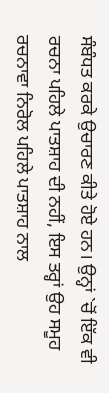ਸੰਬੰਧਤ ਕਰਕੇ ਉਚਾਰਣ ਕੀਤੇ ਹੋਏ ਹਨ। ਉਨ੍ਹਾਂ `ਚੋਂ ਇੱਕ ਵੀ ਰਚਨਾ ਪਹਿਲੇ ਪਾਤਸ਼ਾਹ ਦੀ ਨਹੀਂ, ਇਸ ਤਰ੍ਹਾਂ ਉਹ ਸਮੂਹ ਰਚਨਾਵਾ ਨਿਰੋਲ ਪਹਿਲੇ ਪਾਤਸ਼ਾਹ ਨਾਲ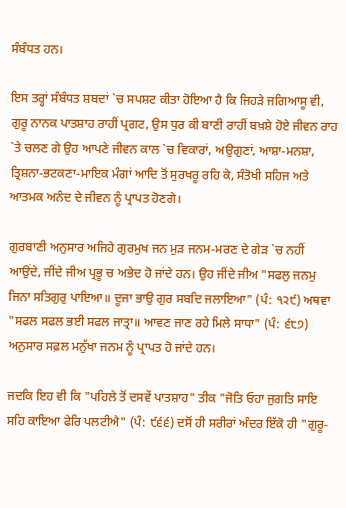ਸੰਬੰਧਤ ਹਨ।

ਇਸ ਤਰ੍ਹਾਂ ਸੰਬੰਧਤ ਸ਼ਬਦਾਂ `ਚ ਸਪਸ਼ਟ ਕੀਤਾ ਹੋਇਆ ਹੈ ਕਿ ਜਿਹੜੇ ਜਗਿਆਸੂ ਵੀ, ਗੁਰੂ ਨਾਨਕ ਪਾਤਸ਼ਾਹ ਰਾਹੀਂ ਪ੍ਰਗਟ, ਉਸ ਧੁਰ ਕੀ ਬਾਣੀ ਰਾਹੀਂ ਬਖ਼ਸ਼ੇ ਹੋਏ ਜੀਵਨ ਰਾਹ `ਤੇ ਚਲਣ ਗੇ ਉਹ ਆਪਣੇ ਜੀਵਨ ਕਾਲ `ਚ ਵਿਕਾਰਾਂ, ਅਉਗੁਣਾਂ, ਆਸ਼ਾ-ਮਨਸ਼ਾ, ਤ੍ਰਿਸ਼ਨਾ-ਭਟਕਣਾ-ਮਾਇਕ ਮੰਗਾਂ ਆਦਿ ਤੋਂ ਸੁਰਖਰੂ ਰਹਿ ਕੇ, ਸੰਤੋਖੀ ਸਹਿਜ ਅਤੇ ਆਤਮਕ ਅਨੰਦ ਦੇ ਜੀਵਨ ਨੂੰ ਪ੍ਰਾਪਤ ਹੋਣਗੇ।

ਗੁਰਬਾਣੀ ਅਨੁਸਾਰ ਅਜਿਹੇ ਗੁਰਮੁਖ ਜਨ ਮੁੜ ਜਨਮ-ਮਰਣ ਦੇ ਗੇੜ `ਚ ਨਹੀਂ ਆਉਂਦੇ, ਜੀਂਦੇ ਜੀਅ ਪ੍ਰਭੂ ਚ ਅਭੇਦ ਹੋ ਜਾਂਦੇ ਹਨ। ਉਹ ਜੀਂਦੇ ਜੀਅ "ਸਫਲੁ ਜਨਮੁ ਜਿਨਾ ਸਤਿਗੁਰੁ ਪਾਇਆ॥ ਦੂਜਾ ਭਾਉ ਗੁਰ ਸਬਦਿ ਜਲਾਇਆ" (ਪੰ: ੧੨੯) ਅਥਵਾ "ਸਫਲ ਸਫਲ ਭਈ ਸਫਲ ਜਾਤ੍ਰਾ॥ ਆਵਣ ਜਾਣ ਰਹੇ ਮਿਲੇ ਸਾਧਾ" (ਪੰ: ੬੮੭) ਅਨੁਸਾਰ ਸਫ਼ਲ ਮਨੁੱਖਾ ਜਨਮ ਨੂੰ ਪ੍ਰਾਪਤ ਹੋ ਜਾਂਦੇ ਹਨ।

ਜਦਕਿ ਇਹ ਵੀ ਕਿ "ਪਹਿਲੇ ਤੋਂ ਦਸਵੇਂ ਪਾਤਸ਼ਾਹ" ਤੀਕ "ਜੋਤਿ ਓਹਾ ਜੁਗਤਿ ਸਾਇ ਸਹਿ ਕਾਇਆ ਫੇਰਿ ਪਲਟੀਐ" (ਪੰ: ੯੬੬) ਦਸੋਂ ਹੀ ਸਰੀਰਾਂ ਅੰਦਰ ਇੱਕੋ ਹੀ "ਗੁਰੂ-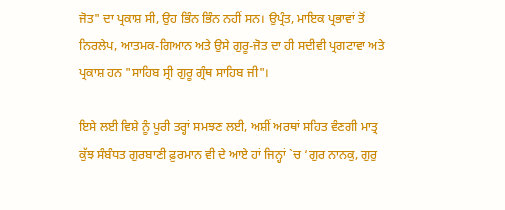ਜੋਤ" ਦਾ ਪ੍ਰਕਾਸ਼ ਸੀ, ਉਹ ਭਿੰਨ ਭਿੰਨ ਨਹੀਂ ਸਨ। ਉਪ੍ਰੰਤ, ਮਾਇਕ ਪ੍ਰਭਾਵਾਂ ਤੋਂ ਨਿਰਲੇਪ, ਆਤਮਕ-ਗਿਆਨ ਅਤੇ ਉਸੇ ਗੁਰੂ-ਜੋਤ ਦਾ ਹੀ ਸਦੀਵੀ ਪ੍ਰਗਟਾਵਾ ਅਤੇ ਪ੍ਰਕਾਸ਼ ਹਨ "ਸਾਹਿਬ ਸ੍ਰੀ ਗੁਰੂ ਗ੍ਰੰਥ ਸਾਹਿਬ ਜੀ"।

ਇਸੇ ਲਈ ਵਿਸ਼ੇ ਨੂੰ ਪੂਰੀ ਤਰ੍ਹਾਂ ਸਮਝਣ ਲਈ, ਅਸ਼ੀਂ ਅਰਥਾਂ ਸਹਿਤ ਵੰਣਗੀ ਮਾਤ੍ਰ ਕੁੱਝ ਸੰਬੰਧਤ ਗੁਰਬਾਣੀ ਫ਼ੁਰਮਾਨ ਵੀ ਦੇ ਆਏ ਹਾਂ ਜਿਨ੍ਹਾਂ `ਚ ‘ਗੁਰ ਨਾਨਕੁ, ਗੁਰੁ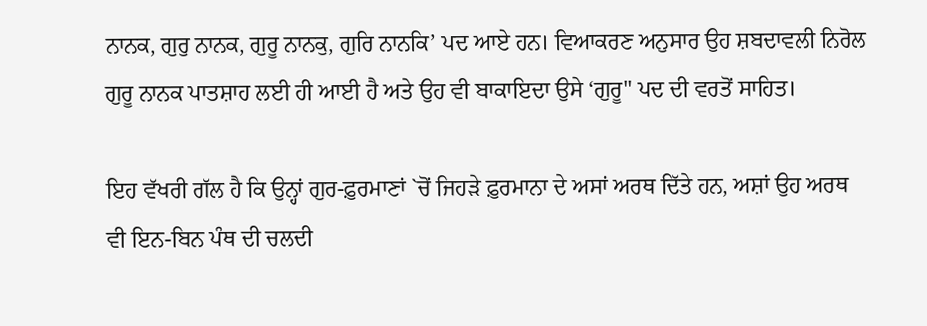ਨਾਨਕ, ਗੁਰੁ ਨਾਨਕ, ਗੁਰੂ ਨਾਨਕੁ, ਗੁਰਿ ਨਾਨਕਿ’ ਪਦ ਆਏ ਹਨ। ਵਿਆਕਰਣ ਅਨੁਸਾਰ ਉਹ ਸ਼ਬਦਾਵਲੀ ਨਿਰੋਲ ਗੁਰੂ ਨਾਨਕ ਪਾਤਸ਼ਾਹ ਲਈ ਹੀ ਆਈ ਹੈ ਅਤੇ ਉਹ ਵੀ ਬਾਕਾਇਦਾ ਉਸੇ ‘ਗੁਰੂ" ਪਦ ਦੀ ਵਰਤੋਂ ਸਾਹਿਤ।

ਇਹ ਵੱਖਰੀ ਗੱਲ ਹੈ ਕਿ ਉਨ੍ਹਾਂ ਗੁਰ-ਫ਼ੁਰਮਾਣਾਂ `ਚੋਂ ਜਿਹੜੇ ਫ਼ੁਰਮਾਨਾ ਦੇ ਅਸਾਂ ਅਰਥ ਦਿੱਤੇ ਹਨ, ਅਸ਼ਾਂ ਉਹ ਅਰਥ ਵੀ ਇਨ-ਬਿਨ ਪੰਥ ਦੀ ਚਲਦੀ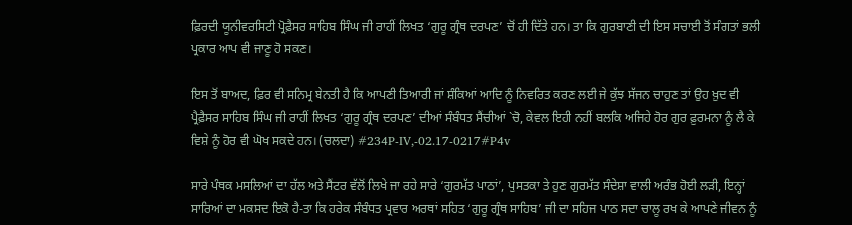ਫ਼ਿਰਦੀ ਯੂਨੀਵਰਸਿਟੀ ਪ੍ਰੋਫ਼ੈਸਰ ਸਾਹਿਬ ਸਿੰਘ ਜੀ ਰਾਹੀਂ ਲਿਖਤ ‘ਗੁਰੂ ਗ੍ਰੰਥ ਦਰਪਣ’ ਚੋਂ ਹੀ ਦਿੱਤੇ ਹਨ। ਤਾ ਕਿ ਗੁਰਬਾਣੀ ਦੀ ਇਸ ਸਚਾਈ ਤੋਂ ਸੰਗਤਾਂ ਭਲੀ ਪ੍ਰਕਾਰ ਆਪ ਵੀ ਜਾਣੂ ਹੋ ਸਕਣ।

ਇਸ ਤੋਂ ਬਾਅਦ, ਫ਼ਿਰ ਵੀ ਸਨਿਮ੍ਰ ਬੇਨਤੀ ਹੈ ਕਿ ਆਪਣੀ ਤਿਆਰੀ ਜਾਂ ਸ਼ੰਕਿਆਂ ਆਦਿ ਨੂੰ ਨਿਵਰਿਤ ਕਰਣ ਲਈ ਜੇ ਕੁੱਝ ਸੱਜਨ ਚਾਹੁਣ ਤਾਂ ਉਹ ਖ਼ੁਦ ਵੀ ਪ੍ਰੈਫ਼ੈਸਰ ਸਾਹਿਬ ਸਿੰਘ ਜੀ ਰਾਹੀਂ ਲਿਖਤ ‘ਗੁਰੂ ਗ੍ਰੰਥ ਦਰਪਣ’ ਦੀਆਂ ਸੰਬੰਧਤ ਸੈਂਚੀਆਂ `ਚੋ, ਕੇਵਲ ਇਹੀ ਨਹੀਂ ਬਲਕਿ ਅਜਿਹੇ ਹੋਰ ਗੁਰ ਫ਼ੁਰਮਨਾ ਨੂੰ ਲੈ ਕੇ ਵਿਸ਼ੇ ਨੂੰ ਹੋਰ ਵੀ ਘੋਖ ਸਕਦੇ ਹਨ। (ਚਲਦਾ) #234P-IV,-02.17-0217#P4v

ਸਾਰੇ ਪੰਥਕ ਮਸਲਿਆਂ ਦਾ ਹੱਲ ਅਤੇ ਸੈਂਟਰ ਵੱਲੋਂ ਲਿਖੇ ਜਾ ਰਹੇ ਸਾਰੇ ‘ਗੁਰਮੱਤ ਪਾਠਾਂ’, ਪੁਸਤਕਾ ਤੇ ਹੁਣ ਗੁਰਮੱਤ ਸੰਦੇਸ਼ਾ ਵਾਲੀ ਅਰੰਭ ਹੋਈ ਲੜੀ, ਇਨ੍ਹਾਂ ਸਾਰਿਆਂ ਦਾ ਮਕਸਦ ਇਕੋ ਹੈ-ਤਾ ਕਿ ਹਰੇਕ ਸੰਬੰਧਤ ਪ੍ਰਵਾਰ ਅਰਥਾਂ ਸਹਿਤ ‘ਗੁਰੂ ਗ੍ਰੰਥ ਸਾਹਿਬ’ ਜੀ ਦਾ ਸਹਿਜ ਪਾਠ ਸਦਾ ਚਾਲੂ ਰਖ ਕੇ ਆਪਣੇ ਜੀਵਨ ਨੂੰ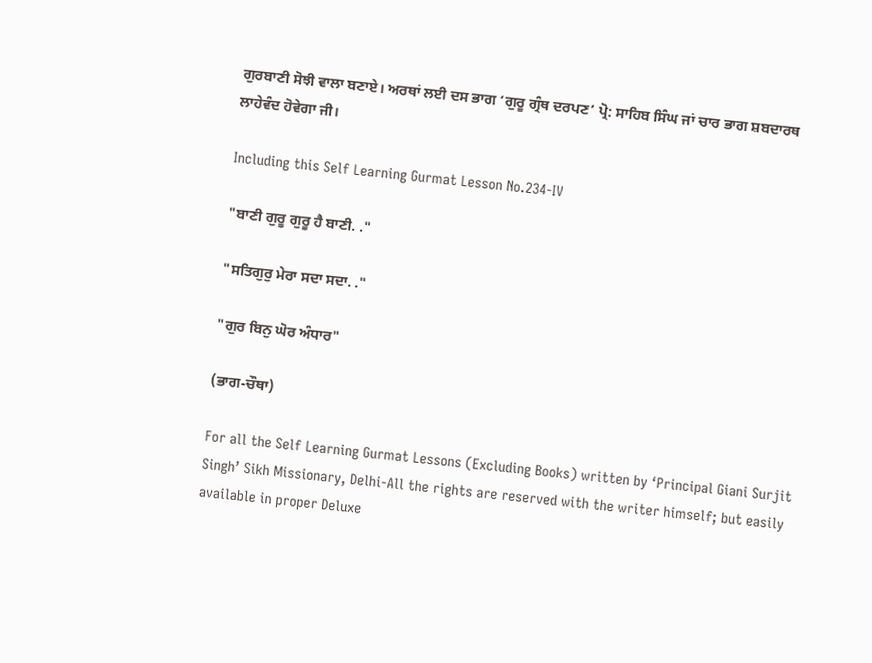ਗੁਰਬਾਣੀ ਸੋਝੀ ਵਾਲਾ ਬਣਾਏ। ਅਰਥਾਂ ਲਈ ਦਸ ਭਾਗ ‘ਗੁਰੂ ਗ੍ਰੰਥ ਦਰਪਣ’ ਪ੍ਰੋ: ਸਾਹਿਬ ਸਿੰਘ ਜਾਂ ਚਾਰ ਭਾਗ ਸ਼ਬਦਾਰਥ ਲਾਹੇਵੰਦ ਹੋਵੇਗਾ ਜੀ।

Including this Self Learning Gurmat Lesson No.234-IV

"ਬਾਣੀ ਗੁਰੂ ਗੁਰੂ ਹੈ ਬਾਣੀ. ."

"ਸਤਿਗੁਰੁ ਮੇਰਾ ਸਦਾ ਸਦਾ. ."

"ਗੁਰ ਬਿਨੁ ਘੋਰ ਅੰਧਾਰ"

(ਭਾਗ-ਚੌਥਾ)

For all the Self Learning Gurmat Lessons (Excluding Books) written by ‘Principal Giani Surjit Singh’ Sikh Missionary, Delhi-All the rights are reserved with the writer himself; but easily available in proper Deluxe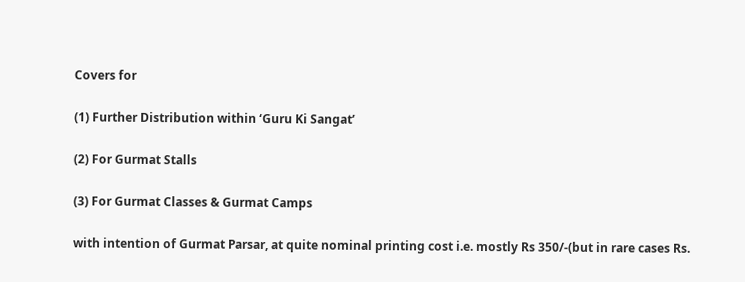Covers for

(1) Further Distribution within ‘Guru Ki Sangat’

(2) For Gurmat Stalls

(3) For Gurmat Classes & Gurmat Camps

with intention of Gurmat Parsar, at quite nominal printing cost i.e. mostly Rs 350/-(but in rare cases Rs.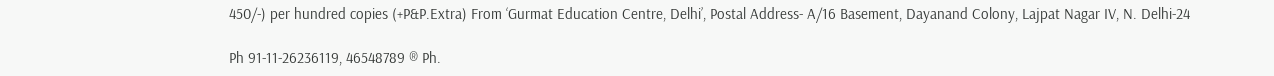450/-) per hundred copies (+P&P.Extra) From ‘Gurmat Education Centre, Delhi’, Postal Address- A/16 Basement, Dayanand Colony, Lajpat Nagar IV, N. Delhi-24

Ph 91-11-26236119, 46548789 ® Ph.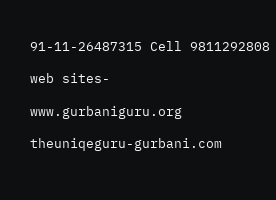91-11-26487315 Cell 9811292808

web sites-

www.gurbaniguru.org

theuniqeguru-gurbani.com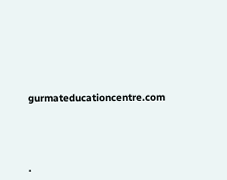gurmateducationcentre.com




.